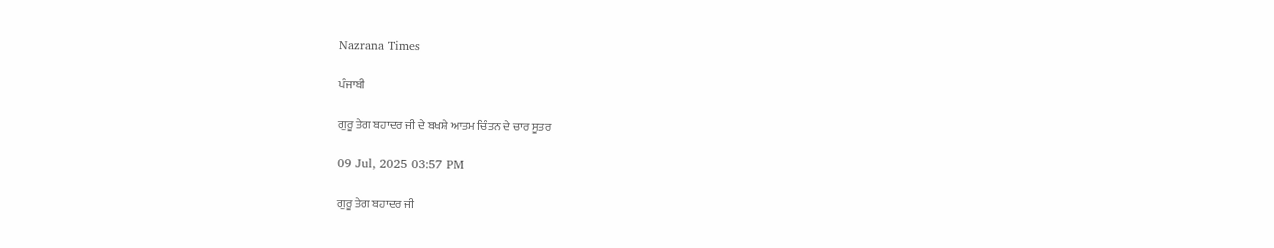Nazrana Times

ਪੰਜਾਬੀ

ਗੁਰੂ ਤੇਗ ਬਹਾਦਰ ਜੀ ਦੇ ਬਖਸ਼ੇ ਆਤਮ ਚਿੰਤਨ ਦੇ ਚਾਰ ਸੂਤਰ

09 Jul, 2025 03:57 PM

ਗੁਰੂ ਤੇਗ ਬਹਾਦਰ ਜੀ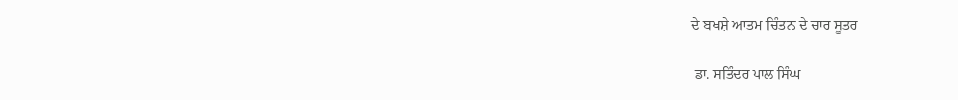ਦੇ ਬਖਸ਼ੇ ਆਤਮ ਚਿੰਤਨ ਦੇ ਚਾਰ ਸੂਤਰ

 ਡਾ. ਸਤਿੰਦਰ ਪਾਲ ਸਿੰਘ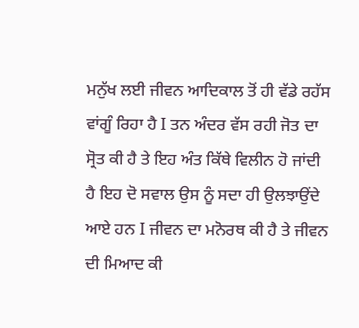ਮਨੁੱਖ ਲਈ ਜੀਵਨ ਆਦਿਕਾਲ ਤੋਂ ਹੀ ਵੱਡੇ ਰਹੱਸ ਵਾਂਗੂੰ ਰਿਹਾ ਹੈ I ਤਨ ਅੰਦਰ ਵੱਸ ਰਹੀ ਜੋਤ ਦਾ ਸ੍ਰੋਤ ਕੀ ਹੈ ਤੇ ਇਹ ਅੰਤ ਕਿੱਥੇ ਵਿਲੀਨ ਹੋ ਜਾਂਦੀ ਹੈ ਇਹ ਦੋ ਸਵਾਲ ਉਸ ਨੂੰ ਸਦਾ ਹੀ ਉਲਝਾਉਂਦੇ ਆਏ ਹਨ I ਜੀਵਨ ਦਾ ਮਨੋਰਥ ਕੀ ਹੈ ਤੇ ਜੀਵਨ ਦੀ ਮਿਆਦ ਕੀ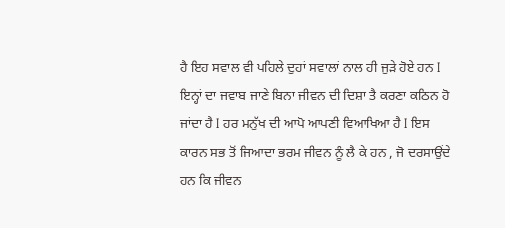ਹੈ ਇਹ ਸਵਾਲ ਵੀ ਪਹਿਲੇ ਦੁਹਾਂ ਸਵਾਲਾਂ ਨਾਲ ਹੀ ਜੁੜੇ ਹੋਏ ਹਨ I ਇਨ੍ਹਾਂ ਦਾ ਜਵਾਬ ਜਾਣੇ ਬਿਨਾ ਜੀਵਨ ਦੀ ਦਿਸ਼ਾ ਤੈ ਕਰਣਾ ਕਠਿਨ ਹੋ ਜਾਂਦਾ ਹੈ I ਹਰ ਮਨੁੱਖ ਦੀ ਆਪੋ ਆਪਣੀ ਵਿਆਖਿਆ ਹੈ I ਇਸ ਕਾਰਨ ਸਭ ਤੋਂ ਜਿਆਦਾ ਭਰਮ ਜੀਵਨ ਨੂੰ ਲੈ ਕੇ ਹਨ , ਜੋ ਦਰਸਾਉਂਦੇ ਹਨ ਕਿ ਜੀਵਨ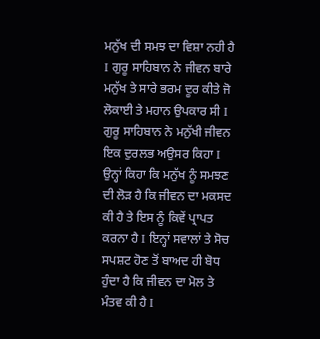ਮਨੁੱਖ ਦੀ ਸਮਝ ਦਾ ਵਿਸ਼ਾ ਨਹੀ ਹੈ I ਗੁਰੂ ਸਾਹਿਬਾਨ ਨੇ ਜੀਵਨ ਬਾਰੇ ਮਨੁੱਖ ਤੇ ਸਾਰੇ ਭਰਮ ਦੂਰ ਕੀਤੇ ਜੋ ਲੋਕਾਈ ਤੇ ਮਹਾਨ ਉਪਕਾਰ ਸੀ I ਗੁਰੂ ਸਾਹਿਬਾਨ ਨੇ ਮਨੁੱਖੀ ਜੀਵਨ ਇਕ ਦੁਰਲਭ ਅਉਸਰ ਕਿਹਾ I ਉਨ੍ਹਾਂ ਕਿਹਾ ਕਿ ਮਨੁੱਖ ਨੂੰ ਸਮਝਣ ਦੀ ਲੋੜ ਹੈ ਕਿ ਜੀਵਨ ਦਾ ਮਕਸਦ ਕੀ ਹੈ ਤੇ ਇਸ ਨੂੰ ਕਿਵੇਂ ਪ੍ਰਾਪਤ ਕਰਨਾ ਹੈ I ਇਨ੍ਹਾਂ ਸਵਾਲਾਂ ਤੇ ਸੋਚ ਸਪਸ਼ਟ ਹੋਣ ਤੋਂ ਬਾਅਦ ਹੀ ਬੋਧ ਹੁੰਦਾ ਹੈ ਕਿ ਜੀਵਨ ਦਾ ਮੋਲ ਤੇ ਮੰਤਵ ਕੀ ਹੈ I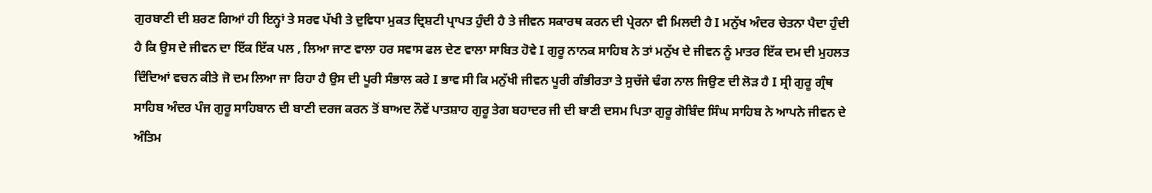ਗੁਰਬਾਣੀ ਦੀ ਸ਼ਰਣ ਗਿਆਂ ਹੀ ਇਨ੍ਹਾਂ ਤੇ ਸਰਵ ਪੱਖੀ ਤੇ ਦੁਵਿਧਾ ਮੁਕਤ ਦ੍ਰਿਸ਼ਟੀ ਪ੍ਰਾਪਤ ਹੁੰਦੀ ਹੈ ਤੇ ਜੀਵਨ ਸਕਾਰਥ ਕਰਨ ਦੀ ਪ੍ਰੇਰਨਾ ਵੀ ਮਿਲਦੀ ਹੈ I ਮਨੁੱਖ ਅੰਦਰ ਚੇਤਨਾ ਪੈਦਾ ਹੁੰਦੀ ਹੈ ਕਿ ਉਸ ਦੇ ਜੀਵਨ ਦਾ ਇੱਕ ਇੱਕ ਪਲ , ਲਿਆ ਜਾਣ ਵਾਲਾ ਹਰ ਸਵਾਸ ਫਲ ਦੇਣ ਵਾਲਾ ਸਾਬਿਤ ਹੋਵੇ I ਗੁਰੂ ਨਾਨਕ ਸਾਹਿਬ ਨੇ ਤਾਂ ਮਨੁੱਖ ਦੇ ਜੀਵਨ ਨੂੰ ਮਾਤਰ ਇੱਕ ਦਮ ਦੀ ਮੁਹਲਤ ਦਿੰਦਿਆਂ ਵਚਨ ਕੀਤੇ ਜੋ ਦਮ ਲਿਆ ਜਾ ਰਿਹਾ ਹੈ ਉਸ ਦੀ ਪੂਰੀ ਸੰਭਾਲ ਕਰੇ I ਭਾਵ ਸੀ ਕਿ ਮਨੁੱਖੀ ਜੀਵਨ ਪੂਰੀ ਗੰਭੀਰਤਾ ਤੇ ਸੁਚੱਜੇ ਢੰਗ ਨਾਲ ਜਿਉਣ ਦੀ ਲੋੜ ਹੈ I ਸ੍ਰੀ ਗੁਰੂ ਗ੍ਰੰਥ ਸਾਹਿਬ ਅੰਦਰ ਪੰਜ ਗੁਰੂ ਸਾਹਿਬਾਨ ਦੀ ਬਾਣੀ ਦਰਜ ਕਰਨ ਤੋਂ ਬਾਅਦ ਨੌਵੇਂ ਪਾਤਸ਼ਾਹ ਗੁਰੂ ਤੇਗ ਬਹਾਦਰ ਜੀ ਦੀ ਬਾਣੀ ਦਸਮ ਪਿਤਾ ਗੁਰੂ ਗੋਬਿੰਦ ਸਿੰਘ ਸਾਹਿਬ ਨੇ ਆਪਨੇ ਜੀਵਨ ਦੇ ਅੰਤਿਮ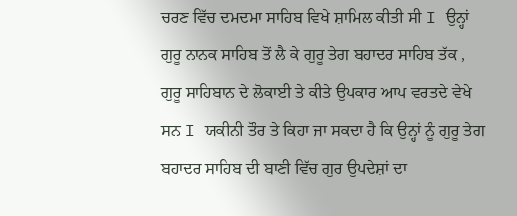ਚਰਣ ਵਿੱਚ ਦਮਦਮਾ ਸਾਹਿਬ ਵਿਖੇ ਸ਼ਾਮਿਲ ਕੀਤੀ ਸੀ I ਉਨ੍ਹਾਂ ਗੁਰੂ ਨਾਨਕ ਸਾਹਿਬ ਤੋਂ ਲੈ ਕੇ ਗੁਰੂ ਤੇਗ ਬਹਾਦਰ ਸਾਹਿਬ ਤੱਕ , ਗੁਰੂ ਸਾਹਿਬਾਨ ਦੇ ਲੋਕਾਈ ਤੇ ਕੀਤੇ ਉਪਕਾਰ ਆਪ ਵਰਤਦੇ ਵੇਖੇ ਸਨ I ਯਕੀਨੀ ਤੌਰ ਤੇ ਕਿਹਾ ਜਾ ਸਕਦਾ ਹੈ ਕਿ ਉਨ੍ਹਾਂ ਨੂੰ ਗੁਰੂ ਤੇਗ ਬਹਾਦਰ ਸਾਹਿਬ ਦੀ ਬਾਣੀ ਵਿੱਚ ਗੁਰ ਉਪਦੇਸ਼ਾਂ ਦਾ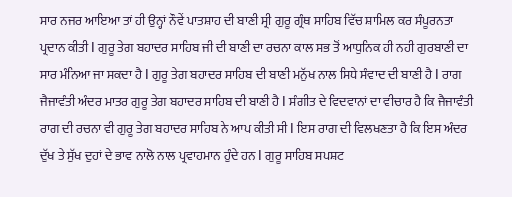ਸਾਰ ਨਜਰ ਆਇਆ ਤਾਂ ਹੀ ਉਨ੍ਹਾਂ ਨੌਵੇਂ ਪਾਤਸ਼ਾਹ ਦੀ ਬਾਣੀ ਸ੍ਰੀ ਗੁਰੂ ਗ੍ਰੰਥ ਸਾਹਿਬ ਵਿੱਚ ਸ਼ਾਮਿਲ ਕਰ ਸੰਪੂਰਨਤਾ ਪ੍ਰਦਾਨ ਕੀਤੀ I ਗੁਰੂ ਤੇਗ ਬਹਾਦਰ ਸਾਹਿਬ ਜੀ ਦੀ ਬਾਣੀ ਦਾ ਰਚਨਾ ਕਾਲ ਸਭ ਤੋਂ ਆਧੁਨਿਕ ਹੀ ਨਹੀ ਗੁਰਬਾਣੀ ਦਾ ਸਾਰ ਮੰਨਿਆ ਜਾ ਸਕਦਾ ਹੈ I ਗੁਰੂ ਤੇਗ ਬਹਾਦਰ ਸਾਹਿਬ ਦੀ ਬਾਣੀ ਮਨੁੱਖ ਨਾਲ ਸਿਧੇ ਸੰਵਾਦ ਦੀ ਬਾਣੀ ਹੈ I ਰਾਗ ਜੈਜਾਵੰਤੀ ਅੰਦਰ ਮਾਤਰ ਗੁਰੂ ਤੇਗ ਬਹਾਦਰ ਸਾਹਿਬ ਦੀ ਬਾਣੀ ਹੈ I ਸੰਗੀਤ ਦੇ ਵਿਦਵਾਨਾਂ ਦਾ ਵੀਚਾਰ ਹੈ ਕਿ ਜੈਜਾਵੰਤੀ ਰਾਗ ਦੀ ਰਚਨਾ ਵੀ ਗੁਰੂ ਤੇਗ ਬਹਾਦਰ ਸਾਹਿਬ ਨੇ ਆਪ ਕੀਤੀ ਸੀ I ਇਸ ਰਾਗ ਦੀ ਵਿਲਖਣਤਾ ਹੈ ਕਿ ਇਸ ਅੰਦਰ ਦੁੱਖ ਤੇ ਸੁੱਖ ਦੁਹਾਂ ਦੇ ਭਾਵ ਨਾਲੋ ਨਾਲ ਪ੍ਰਵਾਹਮਾਨ ਹੁੰਦੇ ਹਨ I ਗੁਰੂ ਸਾਹਿਬ ਸਪਸ਼ਟ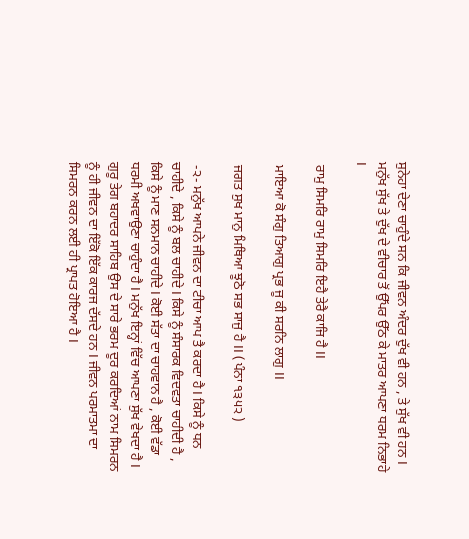ਸੁਨੇਹਾ ਦੇਣਾ ਚਾਹੁੰਦੇ ਸਨ ਕਿ ਜੀਵਨ ਅੰਦਰ ਦੁੱਖ ਵੀ ਹਨ , ਤੇ ਸੁੱਖ ਵੀ ਹਨ I ਮਨੁੱਖ ਸੁੱਖ ਤੇ ਦੁੱਖ ਦੇ ਵੀਚਾਰ ਤੋਂ ਉੱਪਰ ਉੱਠ ਕੇ ਮਾਤਰ ਆਪਣਾ ਧਰਮ ਨਿਭਾਹੇ I

 ਰਾਮੁ ਸਿਮਰਿ ਰਾਮੁ ਸਿਮਰਿ ਇਹੈ ਤੇਰੈ ਕਾਜਿ ਹੈ II

 ਮਾਇਆ ਕੋ ਸੰਗੁ ਤਿਆਗੁ ਪ੍ਰਭ ਜੂ ਕੀ ਸਰਨਿ ਲਾਗੁ II

 ਜਗਤ ਸੁਖ ਮਾਨੁ ਮਿਥਿਆ ਝੂਠੋ ਸਭ ਸਾਜੁ ਹੈ II ( ਪੰਨਾ ੧੩੫੨ )

 -੨- ਮਨੁੱਖ ਆਪਨੇ ਜੀਵਨ ਦਾ ਟੀਚਾ ਆਪ ਤੈ ਕਰਦਾ ਹੈ I ਕਿਸੇ ਨੂੰ ਧਨ ਚਾਹੀਦੇ , ਕਿਸੇ ਨੂੰ ਬਲ ਚਾਹੀਦੇ I ਕਿਸੇ ਨੂੰ ਸੰਸਾਰਕ ਵਿਦਵਤਾ ਚਾਹੀਦੀ ਹੈ , ਕਿਸੇ ਨੂੰ ਮਾਣ ਸਨਮਾਨ ਚਾਹੀਦੇ I ਕੋਈ ਸੱਤਾ ਦਾ ਚਾਹਵਾਨ ਹੈ , ਕੋਈ ਵੱਡਾ ਧਰਮੀ ਅਖਵਾਉਣਾ ਚਾਹੁੰਦਾ ਹੈ I ਮਨੁੱਖ ਇਨ੍ਹਾਂ ਵਿੱਚ ਆਪਣਾ ਸੁੱਖ ਵੇਖਦਾ ਹੈ I ਗੁਰੂ ਤੇਗ ਬਹਾਦਰ ਸਾਹਿਬ ਉਸ ਦੇ ਸਾਰੇ ਭਰਮ ਦੂਰ ਕਰਦਿਆਂ ਨਾਮ ਸਿਮਰਨ ਨੂੰ ਹੀ ਜੀਵਨ ਦਾ ਇੱਕੋ ਇੱਕ ਕਾਰਜ ਦੱਸਦੇ ਹਨ I ਜੀਵਨ ਪਰਮਾਤਮਾ ਦਾ ਸਿਮਰਨ ਕਰਨ ਲਈ ਹੀ ਪ੍ਰਾਪਤ ਹੋਇਆ ਹੈ I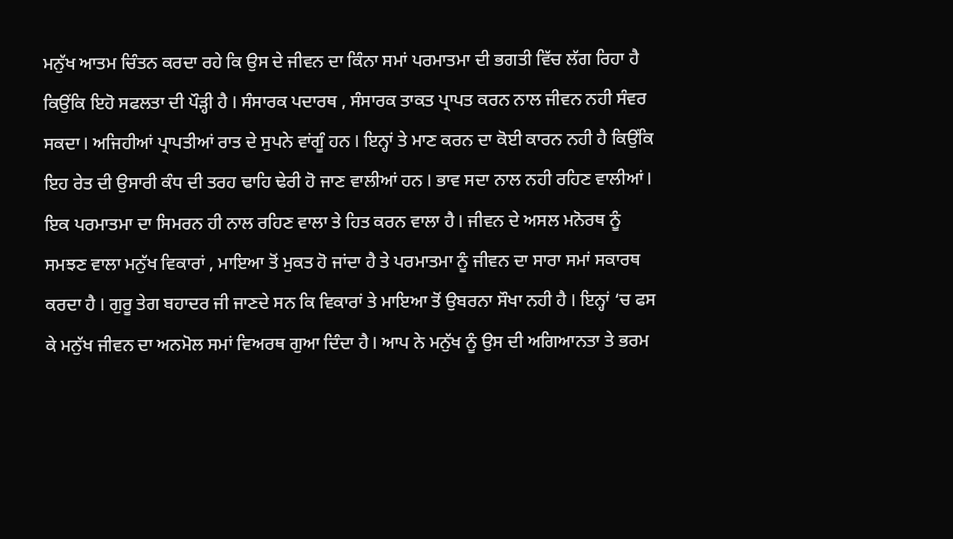ਮਨੁੱਖ ਆਤਮ ਚਿੰਤਨ ਕਰਦਾ ਰਹੇ ਕਿ ਉਸ ਦੇ ਜੀਵਨ ਦਾ ਕਿੰਨਾ ਸਮਾਂ ਪਰਮਾਤਮਾ ਦੀ ਭਗਤੀ ਵਿੱਚ ਲੱਗ ਰਿਹਾ ਹੈ ਕਿਉਂਕਿ ਇਹੋ ਸਫਲਤਾ ਦੀ ਪੌੜ੍ਹੀ ਹੈ I ਸੰਸਾਰਕ ਪਦਾਰਥ , ਸੰਸਾਰਕ ਤਾਕਤ ਪ੍ਰਾਪਤ ਕਰਨ ਨਾਲ ਜੀਵਨ ਨਹੀ ਸੰਵਰ ਸਕਦਾ I ਅਜਿਹੀਆਂ ਪ੍ਰਾਪਤੀਆਂ ਰਾਤ ਦੇ ਸੁਪਨੇ ਵਾਂਗੂੰ ਹਨ I ਇਨ੍ਹਾਂ ਤੇ ਮਾਣ ਕਰਨ ਦਾ ਕੋਈ ਕਾਰਨ ਨਹੀ ਹੈ ਕਿਉਂਕਿ ਇਹ ਰੇਤ ਦੀ ਉਸਾਰੀ ਕੰਧ ਦੀ ਤਰਹ ਢਾਹਿ ਢੇਰੀ ਹੋ ਜਾਣ ਵਾਲੀਆਂ ਹਨ I ਭਾਵ ਸਦਾ ਨਾਲ ਨਹੀ ਰਹਿਣ ਵਾਲੀਆਂ I ਇਕ ਪਰਮਾਤਮਾ ਦਾ ਸਿਮਰਨ ਹੀ ਨਾਲ ਰਹਿਣ ਵਾਲਾ ਤੇ ਹਿਤ ਕਰਨ ਵਾਲਾ ਹੈ I ਜੀਵਨ ਦੇ ਅਸਲ ਮਨੋਰਥ ਨੂੰ ਸਮਝਣ ਵਾਲਾ ਮਨੁੱਖ ਵਿਕਾਰਾਂ , ਮਾਇਆ ਤੋਂ ਮੁਕਤ ਹੋ ਜਾਂਦਾ ਹੈ ਤੇ ਪਰਮਾਤਮਾ ਨੂੰ ਜੀਵਨ ਦਾ ਸਾਰਾ ਸਮਾਂ ਸਕਾਰਥ ਕਰਦਾ ਹੈ I ਗੁਰੂ ਤੇਗ ਬਹਾਦਰ ਜੀ ਜਾਣਦੇ ਸਨ ਕਿ ਵਿਕਾਰਾਂ ਤੇ ਮਾਇਆ ਤੋਂ ਉਬਰਨਾ ਸੌਖਾ ਨਹੀ ਹੈ I ਇਨ੍ਹਾਂ ‘ਚ ਫਸ ਕੇ ਮਨੁੱਖ ਜੀਵਨ ਦਾ ਅਨਮੋਲ ਸਮਾਂ ਵਿਅਰਥ ਗੁਆ ਦਿੰਦਾ ਹੈ I ਆਪ ਨੇ ਮਨੁੱਖ ਨੂੰ ਉਸ ਦੀ ਅਗਿਆਨਤਾ ਤੇ ਭਰਮ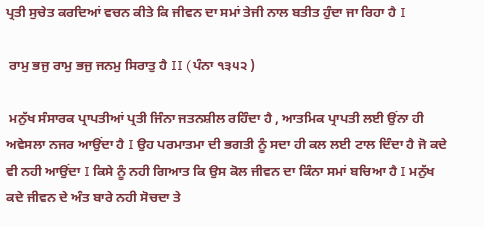ਪ੍ਰਤੀ ਸੁਚੇਤ ਕਰਦਿਆਂ ਵਚਨ ਕੀਤੇ ਕਿ ਜੀਵਨ ਦਾ ਸਮਾਂ ਤੇਜੀ ਨਾਲ ਬਤੀਤ ਹੁੰਦਾ ਜਾ ਰਿਹਾ ਹੈ I

 ਰਾਮੁ ਭਜੁ ਰਾਮੁ ਭਜੁ ਜਨਮੁ ਸਿਰਾਤੁ ਹੈ II ( ਪੰਨਾ ੧੩੫੨ )

 ਮਨੁੱਖ ਸੰਸਾਰਕ ਪ੍ਰਾਪਤੀਆਂ ਪ੍ਰਤੀ ਜਿੰਨਾ ਜਤਨਸ਼ੀਲ ਰਹਿੰਦਾ ਹੈ , ਆਤਮਿਕ ਪ੍ਰਾਪਤੀ ਲਈ ਉਂਨਾ ਹੀ ਅਵੇਸਲਾ ਨਜਰ ਆਉਂਦਾ ਹੈ I ਉਹ ਪਰਮਾਤਮਾ ਦੀ ਭਗਤੀ ਨੂੰ ਸਦਾ ਹੀ ਕਲ ਲਈ ਟਾਲ ਦਿੰਦਾ ਹੈ ਜੋ ਕਦੇ ਵੀ ਨਹੀ ਆਉਂਦਾ I ਕਿਸੇ ਨੂੰ ਨਹੀ ਗਿਆਤ ਕਿ ਉਸ ਕੋਲ ਜੀਵਨ ਦਾ ਕਿੰਨਾ ਸਮਾਂ ਬਚਿਆ ਹੈ I ਮਨੁੱਖ ਕਦੇ ਜੀਵਨ ਦੇ ਅੰਤ ਬਾਰੇ ਨਹੀ ਸੋਚਦਾ ਤੇ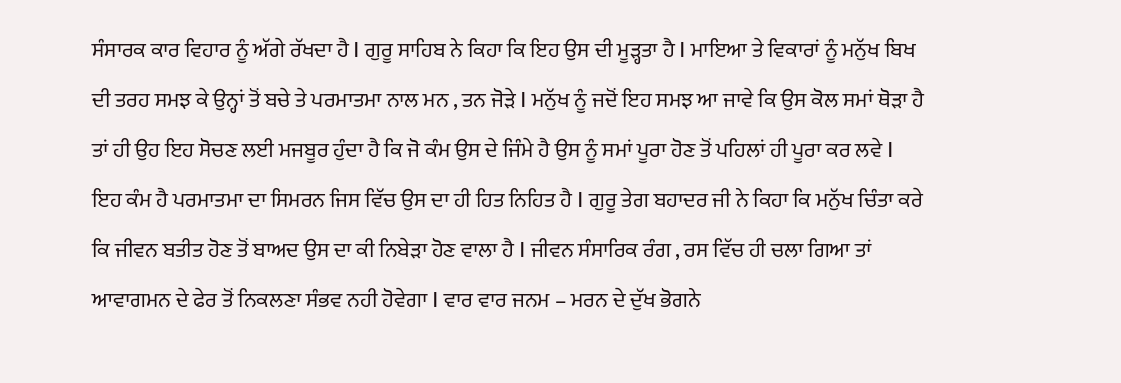ਸੰਸਾਰਕ ਕਾਰ ਵਿਹਾਰ ਨੂੰ ਅੱਗੇ ਰੱਖਦਾ ਹੈ I ਗੁਰੂ ਸਾਹਿਬ ਨੇ ਕਿਹਾ ਕਿ ਇਹ ਉਸ ਦੀ ਮੂੜ੍ਹਤਾ ਹੈ I ਮਾਇਆ ਤੇ ਵਿਕਾਰਾਂ ਨੂੰ ਮਨੁੱਖ ਬਿਖ ਦੀ ਤਰਹ ਸਮਝ ਕੇ ਉਨ੍ਹਾਂ ਤੋਂ ਬਚੇ ਤੇ ਪਰਮਾਤਮਾ ਨਾਲ ਮਨ , ਤਨ ਜੋੜੇ I ਮਨੁੱਖ ਨੂੰ ਜਦੋਂ ਇਹ ਸਮਝ ਆ ਜਾਵੇ ਕਿ ਉਸ ਕੋਲ ਸਮਾਂ ਥੋੜਾ ਹੈ ਤਾਂ ਹੀ ਉਹ ਇਹ ਸੋਚਣ ਲਈ ਮਜਬੂਰ ਹੁੰਦਾ ਹੈ ਕਿ ਜੋ ਕੰਮ ਉਸ ਦੇ ਜਿੰਮੇ ਹੈ ਉਸ ਨੂੰ ਸਮਾਂ ਪੂਰਾ ਹੋਣ ਤੋਂ ਪਹਿਲਾਂ ਹੀ ਪੂਰਾ ਕਰ ਲਵੇ I ਇਹ ਕੰਮ ਹੈ ਪਰਮਾਤਮਾ ਦਾ ਸਿਮਰਨ ਜਿਸ ਵਿੱਚ ਉਸ ਦਾ ਹੀ ਹਿਤ ਨਿਹਿਤ ਹੈ I ਗੁਰੂ ਤੇਗ ਬਹਾਦਰ ਜੀ ਨੇ ਕਿਹਾ ਕਿ ਮਨੁੱਖ ਚਿੰਤਾ ਕਰੇ ਕਿ ਜੀਵਨ ਬਤੀਤ ਹੋਣ ਤੋਂ ਬਾਅਦ ਉਸ ਦਾ ਕੀ ਨਿਬੇੜਾ ਹੋਣ ਵਾਲਾ ਹੈ I ਜੀਵਨ ਸੰਸਾਰਿਕ ਰੰਗ , ਰਸ ਵਿੱਚ ਹੀ ਚਲਾ ਗਿਆ ਤਾਂ ਆਵਾਗਮਨ ਦੇ ਫੇਰ ਤੋਂ ਨਿਕਲਣਾ ਸੰਭਵ ਨਹੀ ਹੋਵੇਗਾ I ਵਾਰ ਵਾਰ ਜਨਮ – ਮਰਨ ਦੇ ਦੁੱਖ ਭੋਗਨੇ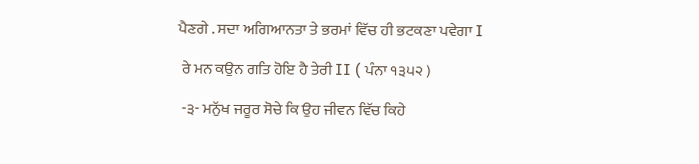ਪੈਣਗੇ . ਸਦਾ ਅਗਿਆਨਤਾ ਤੇ ਭਰਮਾਂ ਵਿੱਚ ਹੀ ਭਟਕਣਾ ਪਵੇਗਾ I

 ਰੇ ਮਨ ਕਉਨ ਗਤਿ ਹੋਇ ਹੈ ਤੇਰੀ II ( ਪੰਨਾ ੧੩੫੨ )

 -੩- ਮਨੁੱਖ ਜਰੂਰ ਸੋਚੇ ਕਿ ਉਹ ਜੀਵਨ ਵਿੱਚ ਕਿਹੇ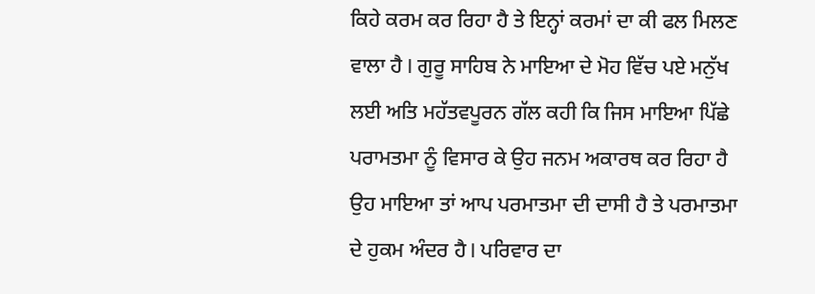ਕਿਹੇ ਕਰਮ ਕਰ ਰਿਹਾ ਹੈ ਤੇ ਇਨ੍ਹਾਂ ਕਰਮਾਂ ਦਾ ਕੀ ਫਲ ਮਿਲਣ ਵਾਲਾ ਹੈ I ਗੁਰੂ ਸਾਹਿਬ ਨੇ ਮਾਇਆ ਦੇ ਮੋਹ ਵਿੱਚ ਪਏ ਮਨੁੱਖ ਲਈ ਅਤਿ ਮਹੱਤਵਪੂਰਨ ਗੱਲ ਕਹੀ ਕਿ ਜਿਸ ਮਾਇਆ ਪਿੱਛੇ ਪਰਾਮਤਮਾ ਨੂੰ ਵਿਸਾਰ ਕੇ ਉਹ ਜਨਮ ਅਕਾਰਥ ਕਰ ਰਿਹਾ ਹੈ ਉਹ ਮਾਇਆ ਤਾਂ ਆਪ ਪਰਮਾਤਮਾ ਦੀ ਦਾਸੀ ਹੈ ਤੇ ਪਰਮਾਤਮਾ ਦੇ ਹੁਕਮ ਅੰਦਰ ਹੈ I ਪਰਿਵਾਰ ਦਾ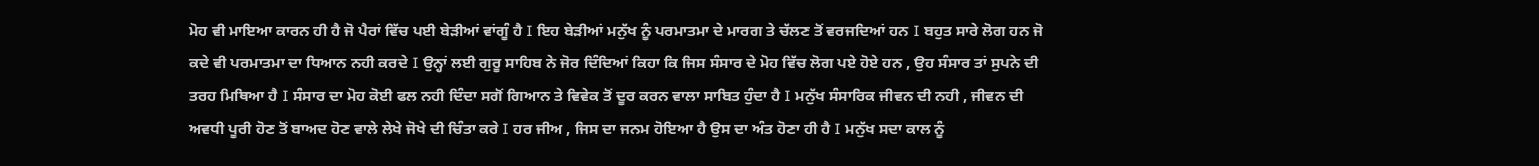ਮੋਹ ਵੀ ਮਾਇਆ ਕਾਰਨ ਹੀ ਹੈ ਜੋ ਪੈਰਾਂ ਵਿੱਚ ਪਈ ਬੇੜੀਆਂ ਵਾਂਗੂੰ ਹੈ I ਇਹ ਬੇੜੀਆਂ ਮਨੁੱਖ ਨੂੰ ਪਰਮਾਤਮਾ ਦੇ ਮਾਰਗ ਤੇ ਚੱਲਣ ਤੋਂ ਵਰਜਦਿਆਂ ਹਨ I ਬਹੁਤ ਸਾਰੇ ਲੋਗ ਹਨ ਜੋ ਕਦੇ ਵੀ ਪਰਮਾਤਮਾ ਦਾ ਧਿਆਨ ਨਹੀ ਕਰਦੇ I ਉਨ੍ਹਾਂ ਲਈ ਗੁਰੂ ਸਾਹਿਬ ਨੇ ਜੋਰ ਦਿੰਦਿਆਂ ਕਿਹਾ ਕਿ ਜਿਸ ਸੰਸਾਰ ਦੇ ਮੋਹ ਵਿੱਚ ਲੋਗ ਪਏ ਹੋਏ ਹਨ , ਉਹ ਸੰਸਾਰ ਤਾਂ ਸੁਪਨੇ ਦੀ ਤਰਹ ਮਿਥਿਆ ਹੈ I ਸੰਸਾਰ ਦਾ ਮੋਹ ਕੋਈ ਫਲ ਨਹੀ ਦਿੰਦਾ ਸਗੋਂ ਗਿਆਨ ਤੇ ਵਿਵੇਕ ਤੋਂ ਦੂਰ ਕਰਨ ਵਾਲਾ ਸਾਬਿਤ ਹੁੰਦਾ ਹੈ I ਮਨੁੱਖ ਸੰਸਾਰਿਕ ਜੀਵਨ ਦੀ ਨਹੀ , ਜੀਵਨ ਦੀ ਅਵਧੀ ਪੂਰੀ ਹੋਣ ਤੋਂ ਬਾਅਦ ਹੋਣ ਵਾਲੇ ਲੇਖੇ ਜੋਖੇ ਦੀ ਚਿੰਤਾ ਕਰੇ I ਹਰ ਜੀਅ , ਜਿਸ ਦਾ ਜਨਮ ਹੋਇਆ ਹੈ ਉਸ ਦਾ ਅੰਤ ਹੋਣਾ ਹੀ ਹੈ I ਮਨੁੱਖ ਸਦਾ ਕਾਲ ਨੂੰ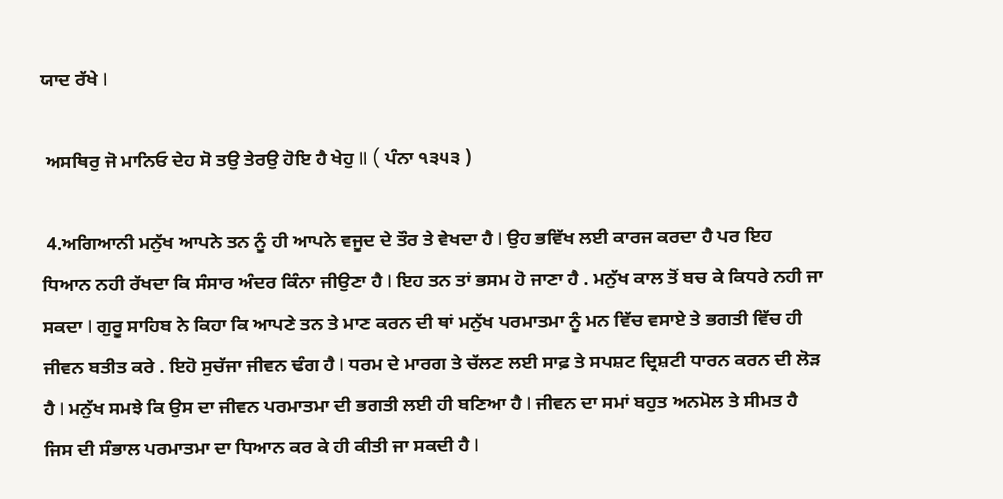ਯਾਦ ਰੱਖੇ I

 ਅਸਥਿਰੁ ਜੋ ਮਾਨਿਓ ਦੇਹ ਸੋ ਤਉ ਤੇਰਉ ਹੋਇ ਹੈ ਖੇਹੁ II ( ਪੰਨਾ ੧੩੫੩ )

 4.ਅਗਿਆਨੀ ਮਨੁੱਖ ਆਪਨੇ ਤਨ ਨੂੰ ਹੀ ਆਪਨੇ ਵਜੂਦ ਦੇ ਤੌਰ ਤੇ ਵੇਖਦਾ ਹੈ I ਉਹ ਭਵਿੱਖ ਲਈ ਕਾਰਜ ਕਰਦਾ ਹੈ ਪਰ ਇਹ ਧਿਆਨ ਨਹੀ ਰੱਖਦਾ ਕਿ ਸੰਸਾਰ ਅੰਦਰ ਕਿੰਨਾ ਜੀਉਣਾ ਹੈ I ਇਹ ਤਨ ਤਾਂ ਭਸਮ ਹੋ ਜਾਣਾ ਹੈ . ਮਨੁੱਖ ਕਾਲ ਤੋਂ ਬਚ ਕੇ ਕਿਧਰੇ ਨਹੀ ਜਾ ਸਕਦਾ I ਗੁਰੂ ਸਾਹਿਬ ਨੇ ਕਿਹਾ ਕਿ ਆਪਣੇ ਤਨ ਤੇ ਮਾਣ ਕਰਨ ਦੀ ਥਾਂ ਮਨੁੱਖ ਪਰਮਾਤਮਾ ਨੂੰ ਮਨ ਵਿੱਚ ਵਸਾਏ ਤੇ ਭਗਤੀ ਵਿੱਚ ਹੀ ਜੀਵਨ ਬਤੀਤ ਕਰੇ . ਇਹੋ ਸੁਚੱਜਾ ਜੀਵਨ ਢੰਗ ਹੈ I ਧਰਮ ਦੇ ਮਾਰਗ ਤੇ ਚੱਲਣ ਲਈ ਸਾਫ਼ ਤੇ ਸਪਸ਼ਟ ਦ੍ਰਿਸ਼ਟੀ ਧਾਰਨ ਕਰਨ ਦੀ ਲੋੜ ਹੈ I ਮਨੁੱਖ ਸਮਝੇ ਕਿ ਉਸ ਦਾ ਜੀਵਨ ਪਰਮਾਤਮਾ ਦੀ ਭਗਤੀ ਲਈ ਹੀ ਬਣਿਆ ਹੈ I ਜੀਵਨ ਦਾ ਸਮਾਂ ਬਹੁਤ ਅਨਮੋਲ ਤੇ ਸੀਮਤ ਹੈ ਜਿਸ ਦੀ ਸੰਭਾਲ ਪਰਮਾਤਮਾ ਦਾ ਧਿਆਨ ਕਰ ਕੇ ਹੀ ਕੀਤੀ ਜਾ ਸਕਦੀ ਹੈ I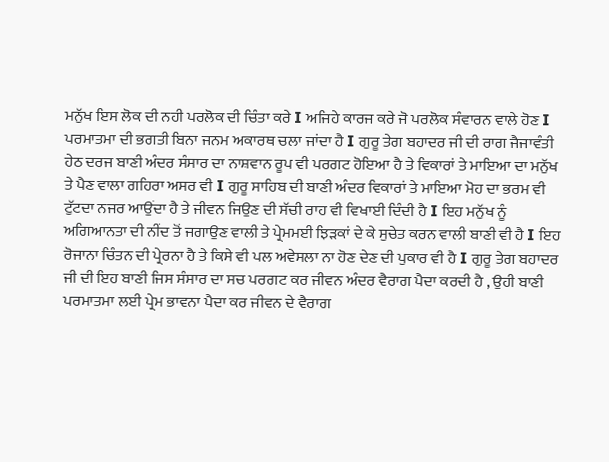ਮਨੁੱਖ ਇਸ ਲੋਕ ਦੀ ਨਹੀ ਪਰਲੋਕ ਦੀ ਚਿੰਤਾ ਕਰੇ I ਅਜਿਹੇ ਕਾਰਜ ਕਰੇ ਜੋ ਪਰਲੋਕ ਸੰਵਾਰਨ ਵਾਲੇ ਹੋਣ I ਪਰਮਾਤਮਾ ਦੀ ਭਗਤੀ ਬਿਨਾ ਜਨਮ ਅਕਾਰਥ ਚਲਾ ਜਾਂਦਾ ਹੈ I ਗੁਰੂ ਤੇਗ ਬਹਾਦਰ ਜੀ ਦੀ ਰਾਗ ਜੈਜਾਵੰਤੀ ਹੇਠ ਦਰਜ ਬਾਣੀ ਅੰਦਰ ਸੰਸਾਰ ਦਾ ਨਾਸ਼ਵਾਨ ਰੂਪ ਵੀ ਪਰਗਟ ਹੋਇਆ ਹੈ ਤੇ ਵਿਕਾਰਾਂ ਤੇ ਮਾਇਆ ਦਾ ਮਨੁੱਖ ਤੇ ਪੈਣ ਵਾਲਾ ਗਹਿਰਾ ਅਸਰ ਵੀ I ਗੁਰੂ ਸਾਹਿਬ ਦੀ ਬਾਣੀ ਅੰਦਰ ਵਿਕਾਰਾਂ ਤੇ ਮਾਇਆ ਮੋਹ ਦਾ ਭਰਮ ਵੀ ਟੁੱਟਦਾ ਨਜਰ ਆਉਂਦਾ ਹੈ ਤੇ ਜੀਵਨ ਜਿਉਣ ਦੀ ਸੱਚੀ ਰਾਹ ਵੀ ਵਿਖਾਈ ਦਿੰਦੀ ਹੈ I ਇਹ ਮਨੁੱਖ ਨੂੰ ਅਗਿਆਨਤਾ ਦੀ ਨੀਂਦ ਤੋਂ ਜਗਾਉਣ ਵਾਲੀ ਤੇ ਪ੍ਰੇਮਮਈ ਝਿੜਕਾਂ ਦੇ ਕੇ ਸੁਚੇਤ ਕਰਨ ਵਾਲੀ ਬਾਣੀ ਵੀ ਹੈ I ਇਹ ਰੋਜਾਨਾ ਚਿੰਤਨ ਦੀ ਪ੍ਰੇਰਨਾ ਹੈ ਤੇ ਕਿਸੇ ਵੀ ਪਲ ਅਵੇਸਲਾ ਨਾ ਹੋਣ ਦੇਣ ਦੀ ਪੁਕਾਰ ਵੀ ਹੈ I ਗੁਰੂ ਤੇਗ ਬਹਾਦਰ ਜੀ ਦੀ ਇਹ ਬਾਣੀ ਜਿਸ ਸੰਸਾਰ ਦਾ ਸਚ ਪਰਗਟ ਕਰ ਜੀਵਨ ਅੰਦਰ ਵੈਰਾਗ ਪੈਦਾ ਕਰਦੀ ਹੈ , ਉਹੀ ਬਾਣੀ ਪਰਮਾਤਮਾ ਲਈ ਪ੍ਰੇਮ ਭਾਵਨਾ ਪੈਦਾ ਕਰ ਜੀਵਨ ਦੇ ਵੈਰਾਗ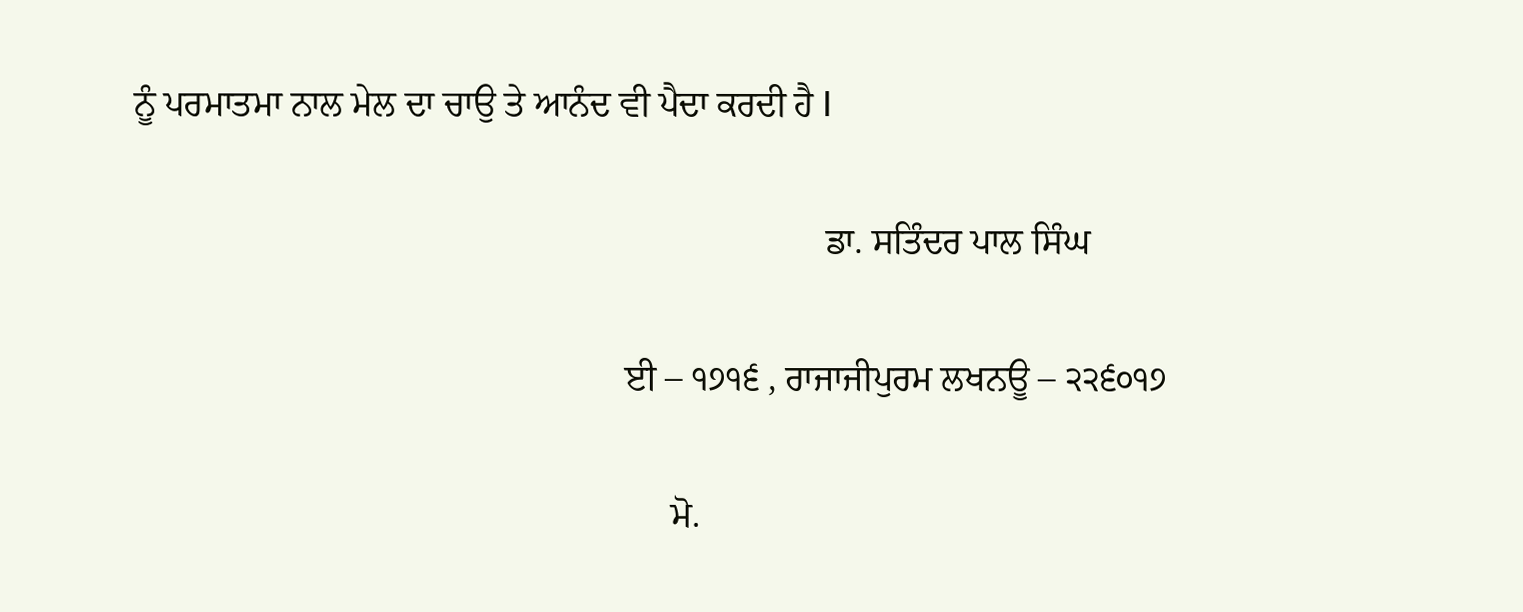ਨੂੰ ਪਰਮਾਤਮਾ ਨਾਲ ਮੇਲ ਦਾ ਚਾਉ ਤੇ ਆਨੰਦ ਵੀ ਪੈਦਾ ਕਰਦੀ ਹੈ I

                                                                            ਡਾ. ਸਤਿੰਦਰ ਪਾਲ ਸਿੰਘ

                                                      ਈ – ੧੭੧੬ , ਰਾਜਾਜੀਪੁਰਮ ਲਖਨਊ – ੨੨੬੦੧੭

                                                           ਮੋ.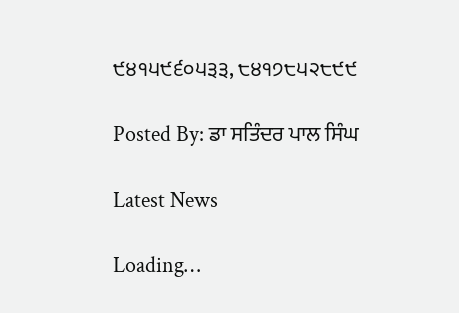੯੪੧੫੯੬੦੫੩੩, ੮੪੧੭੮੫੨੮੯੯

Posted By: ਡਾ ਸਤਿੰਦਰ ਪਾਲ ਸਿੰਘ

Latest News

Loading…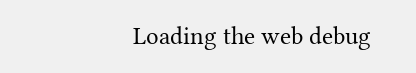Loading the web debug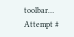toolbar…
Attempt #